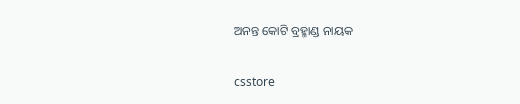ଅନନ୍ତ କୋଟି ବ୍ରହ୍ମାଣ୍ଡ ନାୟକ

csstore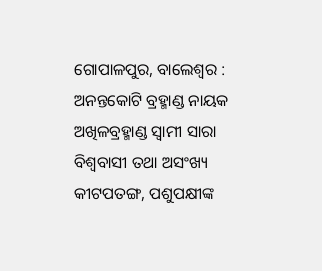ଗୋପାଳପୁର, ବାଲେଶ୍ୱର : ଅନନ୍ତକୋଟି ବ୍ରହ୍ମାଣ୍ଡ ନାୟକ ଅଖିଳବ୍ରହ୍ମାଣ୍ଡ ସ୍ୱାମୀ ସାରା ବିଶ୍ୱବାସୀ ତଥା ଅସଂଖ୍ୟ କୀଟପତଙ୍ଗ, ପଶୁପକ୍ଷୀଙ୍କ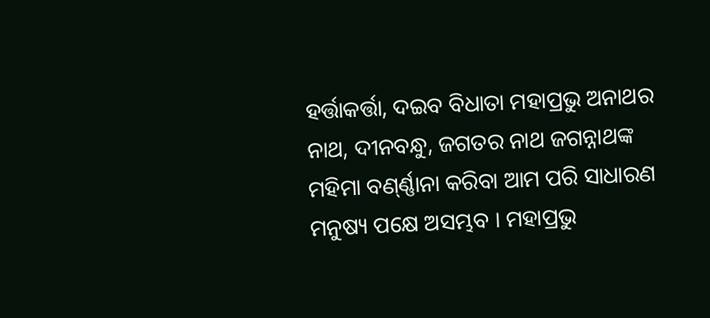ହର୍ତ୍ତାକର୍ତ୍ତା, ଦଇବ ବିଧାତା ମହାପ୍ରଭୁ ଅନାଥର ନାଥ, ଦୀନବନ୍ଧୁ, ଜଗତର ନାଥ ଜଗନ୍ନାଥଙ୍କ ମହିମା ବଣ୍‌ର୍ଣ୍ଣାନା କରିବା ଆମ ପରି ସାଧାରଣ ମନୁଷ୍ୟ ପକ୍ଷେ ଅସମ୍ଭବ । ମହାପ୍ରଭୁ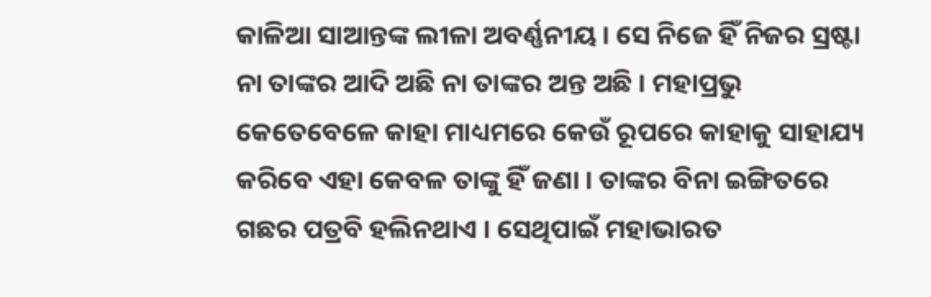କାଳିଆ ସାଆନ୍ତଙ୍କ ଲୀଳା ଅବର୍ଣ୍ଣନୀୟ । ସେ ନିଜେ ହିଁ ନିଜର ସ୍ରଷ୍ଟା ନା ତାଙ୍କର ଆଦି ଅଛି ନା ତାଙ୍କର ଅନ୍ତ ଅଛି । ମହାପ୍ରଭୁ କେତେବେଳେ କାହା ମାଧ୍ୟମରେ କେଉଁ ରୂପରେ କାହାକୁ ସାହାଯ୍ୟ କରିବେ ଏହା କେବଳ ତାଙ୍କୁ ହିଁ ଜଣା । ତାଙ୍କର ବିନା ଇଙ୍ଗିତରେ ଗଛର ପତ୍ରବି ହଲିନଥାଏ । ସେଥିପାଇଁ ମହାଭାରତ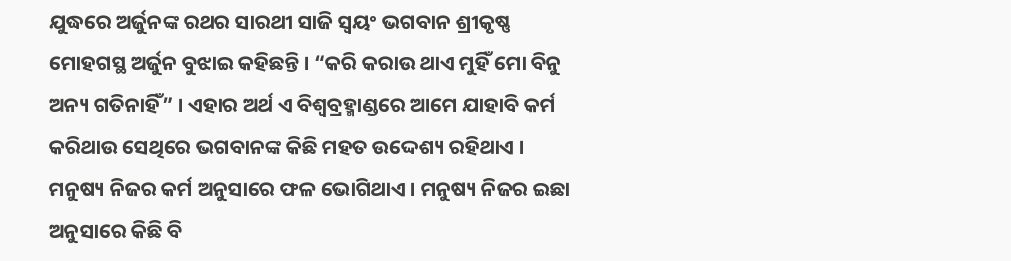ଯୁଦ୍ଧରେ ଅର୍ଜୁନଙ୍କ ରଥର ସାରଥୀ ସାଜି ସ୍ୱୟଂ ଭଗବାନ ଶ୍ରୀକୃଷ୍ଣ ମୋହଗସ୍ଥ ଅର୍ଜୁନ ବୁଝାଇ କହିଛନ୍ତି । “କରି କରାଉ ଥାଏ ମୁହିଁ ମୋ ବିନୁ ଅନ୍ୟ ଗତିନାହିଁ” । ଏହାର ଅର୍ଥ ଏ ବିଶ୍ୱବ୍ରହ୍ମାଣ୍ଡରେ ଆମେ ଯାହାବି କର୍ମ କରିଥାଉ ସେଥିରେ ଭଗବାନଙ୍କ କିଛି ମହତ ଉଦ୍ଦେଶ୍ୟ ରହିଥାଏ । ମନୁଷ୍ୟ ନିଜର କର୍ମ ଅନୁସାରେ ଫଳ ଭୋଗିଥାଏ । ମନୁଷ୍ୟ ନିଜର ଇଛା ଅନୁସାରେ କିଛି ବି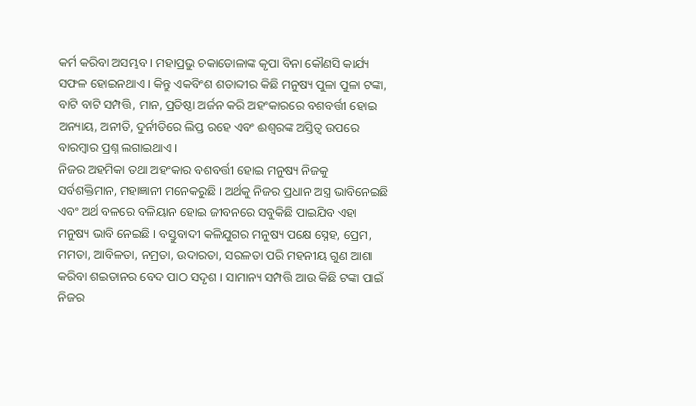କର୍ମ କରିବା ଅସମ୍ଭବ । ମହାପ୍ରଭୁ ଚକାଡୋଳାଙ୍କ କୃପା ବିନା କୌଣସି କାର୍ଯ୍ୟ ସଫଳ ହୋଇନଥାଏ । କିନ୍ତୁ ଏକବିଂଶ ଶତାବ୍ଦୀର କିଛି ମନୁଷ୍ୟ ପୁଳା ପୁଳା ଟଙ୍କା, ବାଟି ବାଟି ସମ୍ପତ୍ତି, ମାନ, ପ୍ରତିଷ୍ଠା ଅର୍ଜନ କରି ଅହଂକାରରେ ବଶବର୍ତ୍ତୀ ହୋଇ ଅନ୍ୟାୟ, ଅନୀତି, ଦୁର୍ନୀତିରେ ଲିପ୍ତ ରହେ ଏବଂ ଈଶ୍ୱରଙ୍କ ଅସ୍ତିତ୍ୱ ଉପରେ ବାରମ୍ବାର ପ୍ରଶ୍ନ ଲଗାଇଥାଏ ।
ନିଜର ଅହମିକା ତଥା ଅହଂକାର ବଶବର୍ତ୍ତୀ ହୋଇ ମନୁଷ୍ୟ ନିଜକୁ ସର୍ବଶକ୍ତିମାନ, ମହାଜ୍ଞାନୀ ମନେକରୁଛି । ଅର୍ଥକୁ ନିଜର ପ୍ରଧାନ ଅସ୍ତ୍ର ଭାବିନେଇଛି ଏବଂ ଅର୍ଥ ବଳରେ ବଳିୟାନ ହୋଇ ଜୀବନରେ ସବୁକିଛି ପାଇଯିବ ଏହା ମନୁଷ୍ୟ ଭାବି ନେଇଛି । ବସ୍ତୁବାଦୀ କଳିଯୁଗର ମନୁଷ୍ୟ ପକ୍ଷେ ସ୍ନେହ, ପ୍ରେମ, ମମତା, ଆବିଳତା, ନମ୍ରତା, ଉଦାରତା, ସରଳତା ପରି ମହନୀୟ ଗୁଣ ଆଶା କରିବା ଶଇତାନର ବେଦ ପାଠ ସଦୃଶ । ସାମାନ୍ୟ ସମ୍ପତ୍ତି ଆଉ କିଛି ଟଙ୍କା ପାଇଁ ନିଜର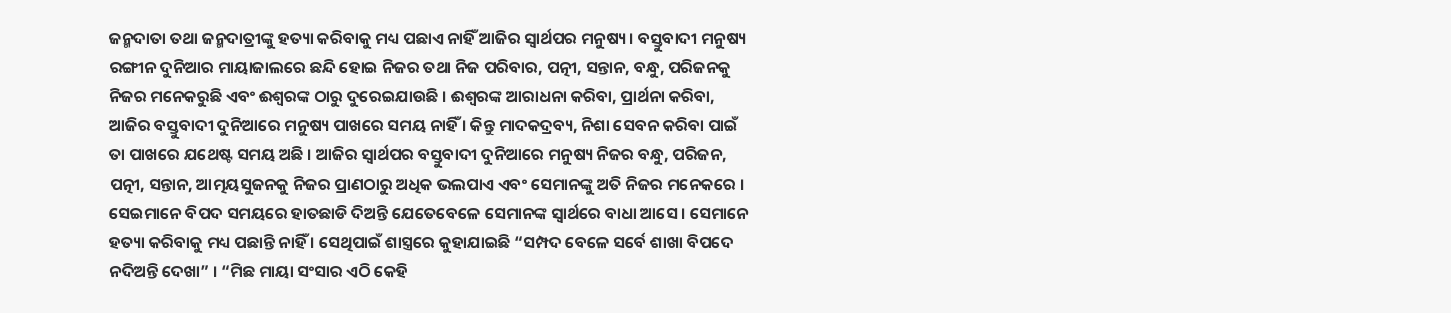ଜନ୍ମଦାତା ତଥା ଜନ୍ମଦାତ୍ରୀଙ୍କୁ ହତ୍ୟା କରିବାକୁ ମଧ୍ୟ ପଛାଏ ନାହିଁ ଆଜିର ସ୍ୱାର୍ଥପର ମନୁଷ୍ୟ । ବସ୍ତୁବାଦୀ ମନୁଷ୍ୟ ରଙ୍ଗୀନ ଦୁନିଆର ମାୟାଜାଲରେ ଛନ୍ଦି ହୋଇ ନିଜର ତଥା ନିଜ ପରିବାର, ପତ୍ନୀ, ସନ୍ତାନ, ବନ୍ଧୁ, ପରିଜନକୁ ନିଜର ମନେକରୁଛି ଏବଂ ଈଶ୍ୱରଙ୍କ ଠାରୁ ଦୁରେଇଯାଉଛି । ଈଶ୍ୱରଙ୍କ ଆରାଧନା କରିବା, ପ୍ରାର୍ଥନା କରିବା, ଆଜିର ବସ୍ତୁବାଦୀ ଦୁନିଆରେ ମନୁଷ୍ୟ ପାଖରେ ସମୟ ନାହିଁ । କିନ୍ତୁ ମାଦକଦ୍ରବ୍ୟ, ନିଶା ସେବନ କରିବା ପାଇଁ ତା ପାଖରେ ଯଥେଷ୍ଟ ସମୟ ଅଛି । ଆଜିର ସ୍ୱାର୍ଥପର ବସ୍ତୁବାଦୀ ଦୁନିଆରେ ମନୁଷ୍ୟ ନିଜର ବନ୍ଧୁ, ପରିଜନ, ପତ୍ନୀ, ସନ୍ତାନ, ଆତ୍ମୟସୁଜନକୁ ନିଜର ପ୍ରାଣଠାରୁ ଅଧିକ ଭଲପାଏ ଏବଂ ସେମାନଙ୍କୁ ଅତି ନିଜର ମନେକରେ । ସେଇମାନେ ବିପଦ ସମୟରେ ହାତଛାଡି ଦିଅନ୍ତି ଯେତେବେଳେ ସେମାନଙ୍କ ସ୍ୱାର୍ଥରେ ବାଧା ଆସେ । ସେମାନେ ହତ୍ୟା କରିବାକୁ ମଧ୍ୟ ପଛାନ୍ତି ନାହିଁ । ସେଥିପାଇଁ ଶାସ୍ତ୍ରରେ କୁହାଯାଇଛି “ସମ୍ପଦ ବେଳେ ସର୍ବେ ଶାଖା ବିପଦେ ନଦିଅନ୍ତି ଦେଖା” । “ମିଛ ମାୟା ସଂସାର ଏଠି କେହି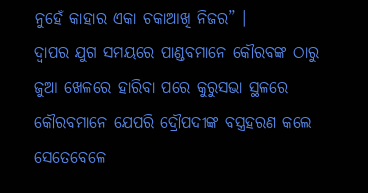ନୁହେଁ କାହାର ଏକା ଚକାଆଖି ନିଜର” ।
ଦ୍ୱାପର ଯୁଗ ସମୟରେ ପାଣ୍ଡବମାନେ କୌରବଙ୍କ ଠାରୁ ଜୁଆ ଖେଳରେ ହାରିବା ପରେ କୁରୁସଭା ସ୍ଥଳରେ କୌରବମାନେ ଯେପରି ଦ୍ରୌପଦୀଙ୍କ ବସ୍ତ୍ରହରଣ କଲେ ସେତେବେଳେ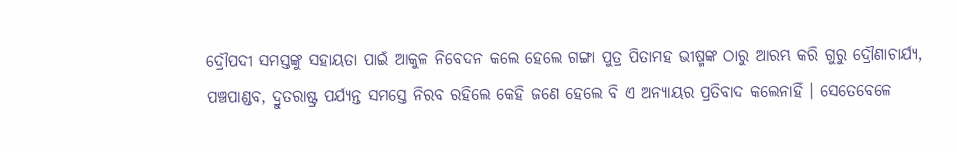ଦ୍ରୌପଦୀ ସମସ୍ତଙ୍କୁ ସହାୟତା ପାଇଁ ଆକୁଳ ନିବେଦନ କଲେ ହେଲେ ଗଙ୍ଗା ପୁତ୍ର ପିତାମହ ଭୀଷ୍ମଙ୍କ ଠାରୁ ଆରମ୍ଭ କରି ଗୁରୁ ଦ୍ରୌଣାଚାର୍ଯ୍ୟ, ପଞ୍ଚପାଣ୍ଡବ, ଦ୍ରୁତରାଷ୍ଟ୍ର ପର୍ଯ୍ୟନ୍ତ ସମସ୍ତେ ନିରବ ରହିଲେ କେହି ଜଣେ ହେଲେ ବି ଏ ଅନ୍ୟାୟର ପ୍ରତିବାଦ କଲେନାହିଁ । ସେତେବେଳେ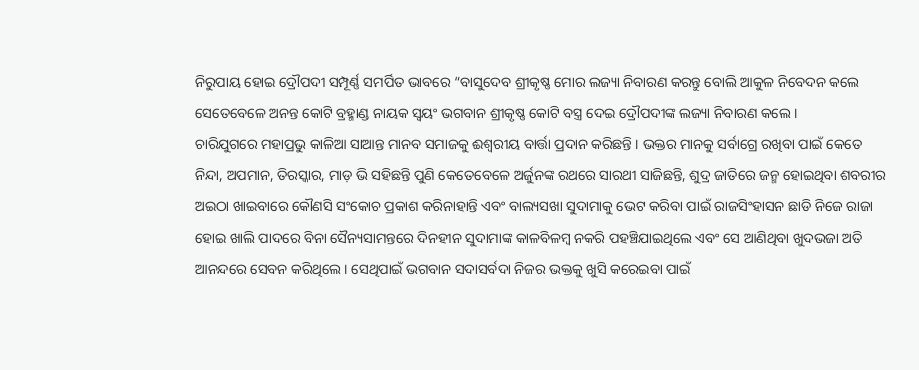ନିରୁପାୟ ହୋଇ ଦ୍ରୌପଦୀ ସମ୍ପୂର୍ଣ୍ଣ ସମର୍ପିତ ଭାବରେ “ବାସୁଦେବ ଶ୍ରୀକୃଷ୍ଣ ମୋର ଲଜ୍ୟା ନିବାରଣ କରନ୍ତୁ ବୋଲି ଆକୁଳ ନିବେଦନ କଲେ ସେତେବେଳେ ଅନନ୍ତ କୋଟି ବ୍ରହ୍ମାଣ୍ଡ ନାୟକ ସ୍ୱୟଂ ଭଗବାନ ଶ୍ରୀକୃଷ୍ଣ କୋଟି ବସ୍ତ୍ର ଦେଇ ଦ୍ରୌପଦୀଙ୍କ ଲଜ୍ୟା ନିବାରଣ କଲେ ।
ଚାରିଯୁଗରେ ମହାପ୍ରଭୁ କାଳିଆ ସାଆନ୍ତ ମାନବ ସମାଜକୁ ଈଶ୍ୱରୀୟ ବାର୍ତ୍ତା ପ୍ରଦାନ କରିଛନ୍ତି । ଭକ୍ତର ମାନକୁ ସର୍ବାଗ୍ରେ ରଖିବା ପାଇଁ କେତେ ନିନ୍ଦା, ଅପମାନ, ତିରସ୍କାର, ମାଡ଼ ଭି ସହିଛନ୍ତି ପୁଣି କେତେବେଳେ ଅର୍ଜୁନଙ୍କ ରଥରେ ସାରଥୀ ସାଜିଛନ୍ତି, ଶୁଦ୍ର ଜାତିରେ ଜନ୍ମ ହୋଇଥିବା ଶବରୀର ଅଇଠା ଖାଇବାରେ କୌଣସି ସଂକୋଚ ପ୍ରକାଶ କରିନାହାନ୍ତି ଏବଂ ବାଲ୍ୟସଖା ସୁଦାମାକୁ ଭେଟ କରିବା ପାଇଁ ରାଜସିଂହାସନ ଛାଡି ନିଜେ ରାଜା ହୋଇ ଖାଲି ପାଦରେ ବିନା ସୈନ୍ୟସାମନ୍ତରେ ଦିନହୀନ ସୁଦାମାଙ୍କ କାଳବିଳମ୍ବ ନକରି ପହଞ୍ଚିଯାଇଥିଲେ ଏବଂ ସେ ଆଣିଥିବା ଖୁଦଭଜା ଅତି ଆନନ୍ଦରେ ସେବନ କରିଥିଲେ । ସେଥିପାଇଁ ଭଗବାନ ସଦାସର୍ବଦା ନିଜର ଭକ୍ତକୁ ଖୁସି କରେଇବା ପାଇଁ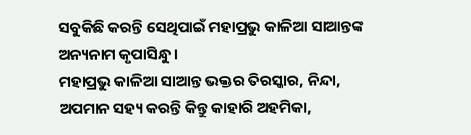ସବୁକିଛି କରନ୍ତି ସେଥିପାଇଁ ମହାପ୍ରଭୁ କାଳିଆ ସାଆନ୍ତଙ୍କ ଅନ୍ୟନାମ କୃପାସିନ୍ଧୁ ।
ମହାପ୍ରଭୁ କାଳିଆ ସାଆନ୍ତ ଭକ୍ତର ତିରସ୍କାର, ନିନ୍ଦା, ଅପମାନ ସହ୍ୟ କରନ୍ତି କିନ୍ତୁ କାହାରି ଅହମିକା,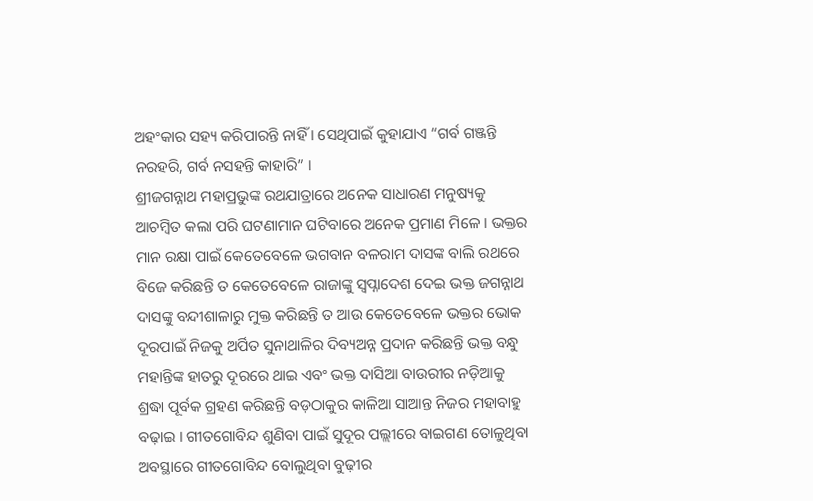ଅହଂକାର ସହ୍ୟ କରିପାରନ୍ତି ନାହିଁ । ସେଥିପାଇଁ କୁହାଯାଏ “ଗର୍ବ ଗଞ୍ଜନ୍ତି ନରହରି, ଗର୍ବ ନସହନ୍ତି କାହାରି” ।
ଶ୍ରୀଜଗନ୍ନାଥ ମହାପ୍ରଭୁଙ୍କ ରଥଯାତ୍ରାରେ ଅନେକ ସାଧାରଣ ମନୁଷ୍ୟକୁ ଆଚମ୍ବିତ କଲା ପରି ଘଟଣାମାନ ଘଟିବାରେ ଅନେକ ପ୍ରମାଣ ମିଳେ । ଭକ୍ତର ମାନ ରକ୍ଷା ପାଇଁ କେତେବେଳେ ଭଗବାନ ବଳରାମ ଦାସଙ୍କ ବାଲି ରଥରେ ବିଜେ କରିଛନ୍ତି ତ କେତେବେଳେ ରାଜାଙ୍କୁ ସ୍ୱପ୍ନାଦେଶ ଦେଇ ଭକ୍ତ ଜଗନ୍ନାଥ ଦାସଙ୍କୁ ବନ୍ଦୀଶାଳାରୁ ମୁକ୍ତ କରିଛନ୍ତି ତ ଆଉ କେତେବେଳେ ଭକ୍ତର ଭୋକ ଦୂରପାଇଁ ନିଜକୁ ଅର୍ପିତ ସୁନାଥାଳିର ଦିବ୍ୟଅନ୍ନ ପ୍ରଦାନ କରିଛନ୍ତି ଭକ୍ତ ବନ୍ଧୁ ମହାନ୍ତିଙ୍କ ହାତରୁ ଦୂରରେ ଥାଇ ଏବଂ ଭକ୍ତ ଦାସିଆ ବାଉରୀର ନଡ଼ିଆକୁ ଶ୍ରଦ୍ଧା ପୂର୍ବକ ଗ୍ରହଣ କରିଛନ୍ତି ବଡ଼ଠାକୁର କାଳିଆ ସାଆନ୍ତ ନିଜର ମହାବାହୁ ବଢ଼ାଇ । ଗୀତଗୋବିନ୍ଦ ଶୁଣିବା ପାଇଁ ସୁଦୂର ପଲ୍ଲୀରେ ବାଇଗଣ ତୋଳୁଥିବା ଅବସ୍ଥାରେ ଗୀତଗୋବିନ୍ଦ ବୋଲୁଥିବା ବୁଢ଼ୀର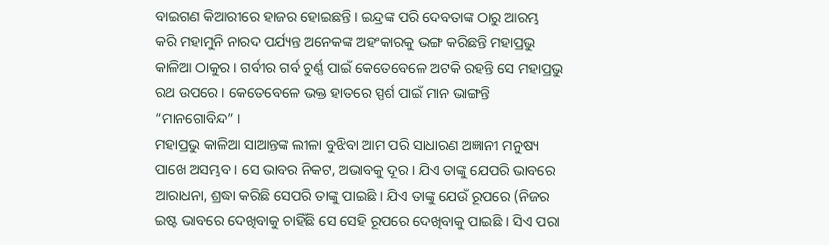ବାଇଗଣ କିଆରୀରେ ହାଜର ହୋଇଛନ୍ତି । ଇନ୍ଦ୍ରଙ୍କ ପରି ଦେବତାଙ୍କ ଠାରୁ ଆରମ୍ଭ କରି ମହାମୁନି ନାରଦ ପର୍ଯ୍ୟନ୍ତ ଅନେକଙ୍କ ଅହଂକାରକୁ ଭଙ୍ଗ କରିଛନ୍ତି ମହାପ୍ରଭୁ କାଳିଆ ଠାକୁର । ଗର୍ବୀର ଗର୍ବ ଚୁର୍ଣ୍ଣ ପାଇଁ କେତେବେଳେ ଅଟକି ରହନ୍ତି ସେ ମହାପ୍ରଭୁ ରଥ ଉପରେ । କେତେବେଳେ ଭକ୍ତ ହାତରେ ସ୍ପର୍ଶ ପାଇଁ ମାନ ଭାଙ୍ଗନ୍ତି “ମାନଗୋବିନ୍ଦ” ।
ମହାପ୍ରଭୁ କାଳିଆ ସାଆନ୍ତଙ୍କ ଲୀଳା ବୁଝିବା ଆମ ପରି ସାଧାରଣ ଅଜ୍ଞାନୀ ମନୁଷ୍ୟ ପାଖେ ଅସମ୍ଭବ । ସେ ଭାବର ନିକଟ, ଅଭାବକୁ ଦୂର । ଯିଏ ତାଙ୍କୁ ଯେପରି ଭାବରେ ଆରାଧନା, ଶ୍ରଦ୍ଧା କରିଛି ସେପରି ତାଙ୍କୁ ପାଇଛି । ଯିଏ ତାଙ୍କୁ ଯେଉଁ ରୂପରେ (ନିଜର ଇଷ୍ଟ ଭାବରେ ଦେଖିବାକୁ ଚାହିଁଛି ସେ ସେହି ରୂପରେ ଦେଖିବାକୁ ପାଇଛି । ସିଏ ପରା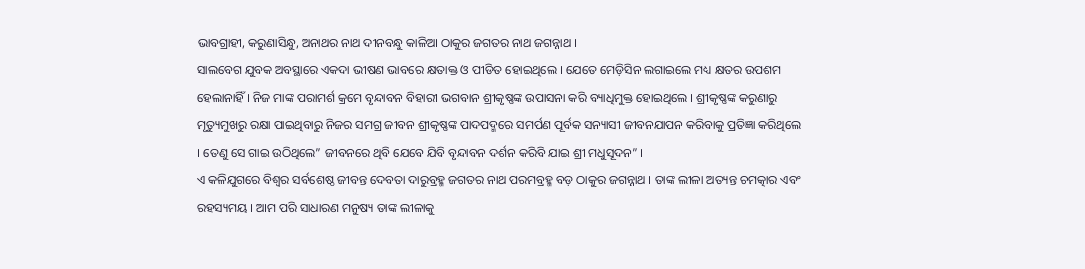ଭାବଗ୍ରାହୀ, କରୁଣାସିନ୍ଧୁ, ଅନାଥର ନାଥ ଦୀନବନ୍ଧୁ କାଳିଆ ଠାକୁର ଜଗତର ନାଥ ଜଗନ୍ନାଥ ।
ସାଲବେଗ ଯୁବକ ଅବସ୍ଥାରେ ଏକଦା ଭୀଷଣ ଭାବରେ କ୍ଷତାକ୍ତ ଓ ପୀଡିତ ହୋଇଥିଲେ । ଯେତେ ମେଡ଼ିସିନ ଲଗାଇଲେ ମଧ୍ୟ କ୍ଷତର ଉପଶମ ହେଲାନାହିଁ । ନିଜ ମାଙ୍କ ପରାମର୍ଶ କ୍ରମେ ବୃନ୍ଦାବନ ବିହାରୀ ଭଗବାନ ଶ୍ରୀକୃଷ୍ଣଙ୍କ ଉପାସନା କରି ବ୍ୟାଧିମୁକ୍ତ ହୋଇଥିଲେ । ଶ୍ରୀକୃଷ୍ଣଙ୍କ କରୁଣାରୁ ମୃତ୍ୟୁମୁଖରୁ ରକ୍ଷା ପାଇଥିବାରୁ ନିଜର ସମଗ୍ର ଜୀବନ ଶ୍ରୀକୃଷ୍ଣଙ୍କ ପାଦପଦ୍ମରେ ସମର୍ପଣ ପୂର୍ବକ ସନ୍ୟାସୀ ଜୀବନଯାପନ କରିବାକୁ ପ୍ରତିଜ୍ଞା କରିଥିଲେ । ତେଣୁ ସେ ଗାଇ ଉଠିଥିଲେ” ଜୀବନରେ ଥିବି ଯେବେ ଯିବି ବୃନ୍ଦାବନ ଦର୍ଶନ କରିବି ଯାଇ ଶ୍ରୀ ମଧୁସୂଦନ” ।
ଏ କଳିଯୁଗରେ ବିଶ୍ୱର ସର୍ବଶେଷ୍ଠ ଜୀବନ୍ତ ଦେବତା ଦାରୁବ୍ରହ୍ମ ଜଗତର ନାଥ ପରମବ୍ରହ୍ମ ବଡ଼ ଠାକୁର ଜଗନ୍ନାଥ । ତାଙ୍କ ଲୀଳା ଅତ୍ୟନ୍ତ ଚମତ୍କାର ଏବଂ ରହସ୍ୟମୟ । ଆମ ପରି ସାଧାରଣ ମନୁଷ୍ୟ ତାଙ୍କ ଲୀଳାକୁ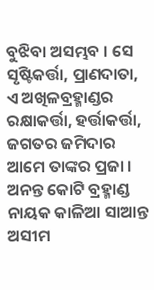ବୁଝିବା ଅସମ୍ଭବ । ସେ ସୃଷ୍ଟିକର୍ତ୍ତା, ପ୍ରାଣଦାତା, ଏ ଅଖିଳବ୍ରହ୍ମାଣ୍ଡର ରକ୍ଷାକର୍ତ୍ତା, ହର୍ତ୍ତାକର୍ତ୍ତା, ଜଗତର ଜମିଦାର ଆମେ ତାଙ୍କର ପ୍ରଜା । ଅନନ୍ତ କୋଟି ବ୍ରହ୍ମାଣ୍ଡ ନାୟକ କାଳିଆ ସାଆନ୍ତ ଅସୀମ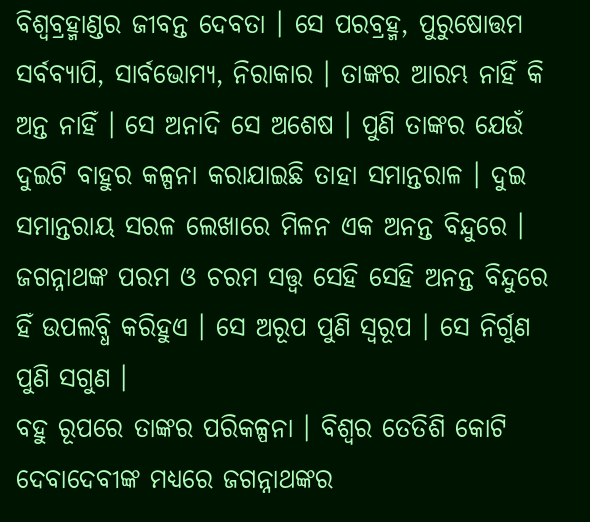ବିଶ୍ୱବ୍ରହ୍ମାଣ୍ଡର ଜୀବନ୍ତ ଦେବତା । ସେ ପରବ୍ରହ୍ମ, ପୁରୁଷୋତ୍ତମ ସର୍ବବ୍ୟାପି, ସାର୍ବଭୋମ୍ୟ, ନିରାକାର । ତାଙ୍କର ଆରମ୍ଭ ନାହିଁ କି ଅନ୍ତ ନାହିଁ । ସେ ଅନାଦି ସେ ଅଶେଷ । ପୁଣି ତାଙ୍କର ଯେଉଁ ଦୁଇଟି ବାହୁର କଳ୍ପନା କରାଯାଇଛି ତାହା ସମାନ୍ତରାଳ । ଦୁଇ ସମାନ୍ତରାୟ ସରଳ ଲେଖାରେ ମିଳନ ଏକ ଅନନ୍ତ ବିନ୍ଦୁରେ । ଜଗନ୍ନାଥଙ୍କ ପରମ ଓ ଚରମ ସତ୍ତ୍ୱ ସେହି ସେହି ଅନନ୍ତ ବିନ୍ଦୁରେ ହିଁ ଉପଲବ୍ଧି କରିହୁଏ । ସେ ଅରୂପ ପୁଣି ସ୍ୱରୂପ । ସେ ନିର୍ଗୁଣ ପୁଣି ସଗୁଣ ।
ବହୁ ରୂପରେ ତାଙ୍କର ପରିକଳ୍ପନା । ବିଶ୍ୱର ତେତିଶି କୋଟି ଦେବାଦେବୀଙ୍କ ମଧ୍ୟରେ ଜଗନ୍ନାଥଙ୍କର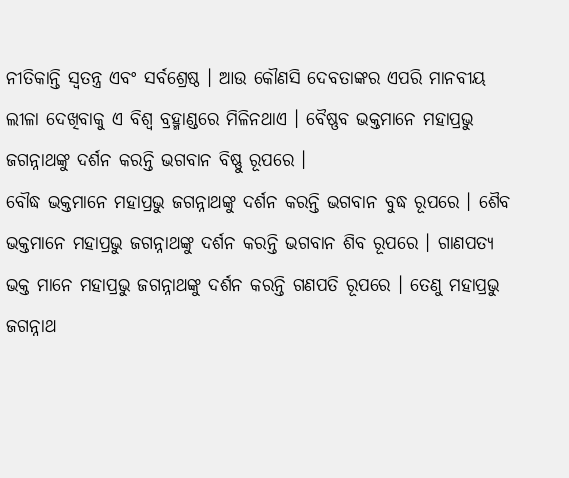ନୀତିକାନ୍ତି ସ୍ୱତନ୍ତ୍ର ଏବଂ ସର୍ବଶ୍ରେଷ୍ଠ । ଆଉ କୌଣସି ଦେବତାଙ୍କର ଏପରି ମାନବୀୟ ଲୀଳା ଦେଖିବାକୁ ଏ ବିଶ୍ୱ ବ୍ରହ୍ମାଣ୍ଡରେ ମିଳିନଥାଏ । ବୈଷ୍ଣବ ଭକ୍ତମାନେ ମହାପ୍ରଭୁ ଜଗନ୍ନାଥଙ୍କୁ ଦର୍ଶନ କରନ୍ତି ଭଗବାନ ବିଷ୍ଣୁ ରୂପରେ ।
ବୌଦ୍ଧ ଭକ୍ତମାନେ ମହାପ୍ରଭୁ ଜଗନ୍ନାଥଙ୍କୁ ଦର୍ଶନ କରନ୍ତି ଭଗବାନ ବୁଦ୍ଧ ରୂପରେ । ଶୈବ ଭକ୍ତମାନେ ମହାପ୍ରଭୁ ଜଗନ୍ନାଥଙ୍କୁ ଦର୍ଶନ କରନ୍ତି ଭଗବାନ ଶିବ ରୂପରେ । ଗାଣପତ୍ୟ ଭକ୍ତ ମାନେ ମହାପ୍ରଭୁ ଜଗନ୍ନାଥଙ୍କୁ ଦର୍ଶନ କରନ୍ତି ଗଣପତି ରୂପରେ । ତେଣୁ ମହାପ୍ରଭୁ ଜଗନ୍ନାଥ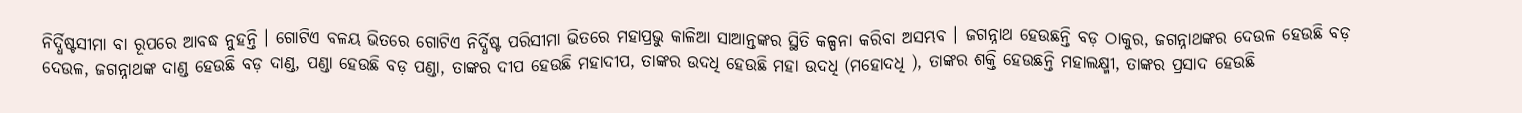ନିର୍ଦ୍ଧିଷ୍ଟସୀମା ବା ରୂପରେ ଆବଦ୍ଧ ନୁହନ୍ତି । ଗୋଟିଏ ବଳୟ ଭିତରେ ଗୋଟିଏ ନିର୍ଦ୍ଧିଷ୍ଟ ପରିସୀମା ଭିତରେ ମହାପ୍ରଭୁ କାଳିଆ ସାଆନ୍ତଙ୍କର ସ୍ଥିତି କଳ୍ପନା କରିବା ଅସମ୍ଭବ । ଜଗନ୍ନାଥ ହେଉଛନ୍ତି ବଡ଼ ଠାକୁର, ଜଗନ୍ନାଥଙ୍କର ଦେଉଳ ହେଉଛି ବଡ଼ ଦେଉଳ, ଜଗନ୍ନାଥଙ୍କ ଦାଣ୍ଡ ହେଉଛି ବଡ଼ ଦାଣ୍ଡ, ପଣ୍ଡା ହେଉଛି ବଡ଼ ପଣ୍ଡା, ତାଙ୍କର ଦୀପ ହେଉଛି ମହାଦୀପ, ତାଙ୍କର ଉଦଧି ହେଉଛି ମହା ଉଦଧି (ମହୋଦଧି ), ତାଙ୍କର ଶକ୍ତି ହେଉଛନ୍ତି ମହାଲକ୍ଷ୍ମୀ, ତାଙ୍କର ପ୍ରସାଦ ହେଉଛି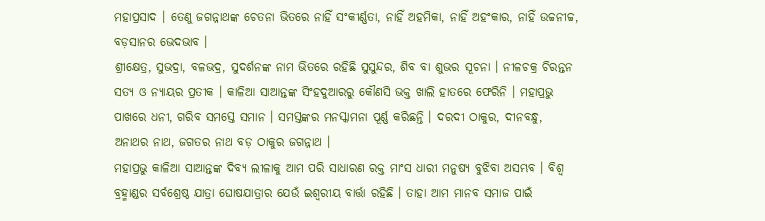ମହାପ୍ରସାଦ । ତେଣୁ ଜଗନ୍ନାଥଙ୍କ ଚେତନା ଭିତରେ ନାହିଁ ସଂକୀର୍ଣ୍ଣତା, ନାହିଁ ଅହମିକା, ନାହିଁ ଅହଂକାର, ନାହିଁ ଉଚ୍ଚନୀଚ୍ଚ, ବଡ଼ସାନର ଭେଦଭାବ ।
ଶ୍ରୀକ୍ଷେତ୍ର, ସୁଭଦ୍ରା, ବଳଭଦ୍ର, ସୁଦର୍ଶନଙ୍କ ନାମ ଭିତରେ ରହିଛି ସୁସୁନ୍ଦର, ଶିବ ବା ଶୁଭର ସୂଚନା । ନୀଳଚକ୍ର ଚିରନ୍ତନ ସତ୍ୟ ଓ ନ୍ୟାୟର ପ୍ରତୀକ । କାଳିଆ ସାଆନ୍ତଙ୍କ ସିଂହଦୁଆରରୁ କୌଣସି ଭକ୍ତ ଖାଲି ହାତରେ ଫେରିନି । ମହାପ୍ରଭୁ ପାଖରେ ଧନୀ, ଗରିବ ସମସ୍ତେ ସମାନ । ସମସ୍ତଙ୍କର ମନସ୍କାମନା ପୂର୍ଣ୍ଣ କରିଛନ୍ତି । ଦରଦୀ ଠାକୁର, ଦୀନବନ୍ଧୁ, ଅନାଥର ନାଥ, ଜଗତର ନାଥ ବଡ଼ ଠାକୁର ଜଗନ୍ନାଥ ।
ମହାପ୍ରଭୁ କାଳିଆ ସାଆନ୍ତଙ୍କ ଦିବ୍ୟ ଲୀଳାକୁ ଆମ ପରି ସାଧାରଣ ରକ୍ତ ମାଂସ ଧାରୀ ମନୁଷ୍ୟ ବୁଝିବା ଅସମ୍ଭବ । ବିଶ୍ୱ ବ୍ରହ୍ମାଣ୍ଡର ସର୍ବଶ୍ରେଷ୍ଠ ଯାତ୍ରା ଘୋଷଯାତ୍ରାର ଯେଉଁ ଇଶ୍ୱରୀୟ ବାର୍ତ୍ତା ରହିଛି । ତାହା ଆମ ମାନବ ସମାଜ ପାଇଁ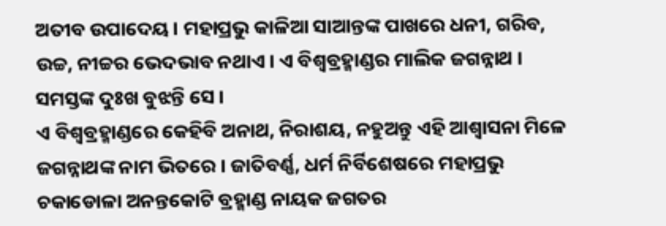ଅତୀବ ଉପାଦେୟ । ମହାପ୍ରଭୁ କାଳିଆ ସାଆନ୍ତଙ୍କ ପାଖରେ ଧନୀ, ଗରିବ, ଉଚ୍ଚ, ନୀଚ୍ଚର ଭେଦଭାବ ନଥାଏ । ଏ ବିଶ୍ୱବ୍ରହ୍ମାଣ୍ଡର ମାଲିକ ଜଗନ୍ନାଥ । ସମସ୍ତଙ୍କ ଦୁଃଖ ବୁଝନ୍ତି ସେ ।
ଏ ବିଶ୍ୱବ୍ରହ୍ମାଣ୍ଡରେ କେହିବି ଅନାଥ, ନିରାଶୟ, ନହୁଅନ୍ତୁ ଏହି ଆଶ୍ୱାସନା ମିଳେ ଜଗନ୍ନାଥଙ୍କ ନାମ ଭିତରେ । ଜାତିବର୍ଣ୍ଣ, ଧର୍ମ ନିର୍ବିଶେଷରେ ମହାପ୍ରଭୁ ଚକାଡୋଳା ଅନନ୍ତକୋଟି ବ୍ରହ୍ମାଣ୍ଡ ନାୟକ ଜଗତର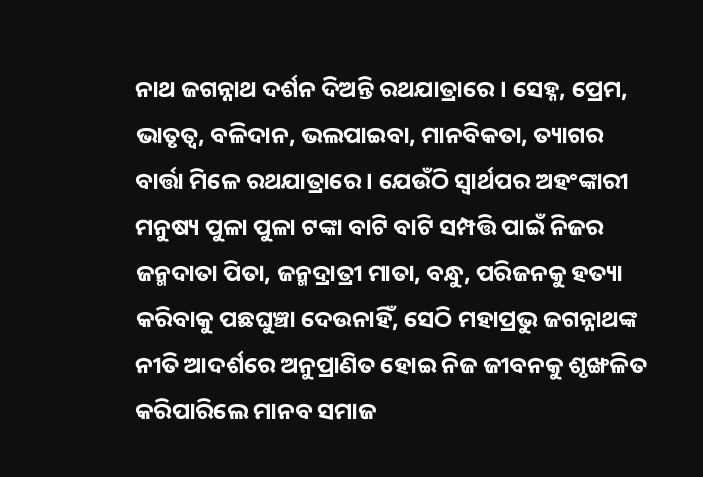ନାଥ ଜଗନ୍ନାଥ ଦର୍ଶନ ଦିଅନ୍ତି ରଥଯାତ୍ରାରେ । ସେହ୍ନ, ପ୍ରେମ, ଭାତୃତ୍ୱ, ବଳିଦାନ, ଭଲପାଇବା, ମାନବିକତା, ତ୍ୟାଗର ବାର୍ତ୍ତା ମିଳେ ରଥଯାତ୍ରାରେ । ଯେଉଁଠି ସ୍ୱାର୍ଥପର ଅହଂଙ୍କାରୀ ମନୁଷ୍ୟ ପୁଳା ପୁଳା ଟଙ୍କା ବାଟି ବାଟି ସମ୍ପତ୍ତି ପାଇଁ ନିଜର ଜନ୍ମଦାତା ପିତା, ଜନ୍ମଦ୍ରାତ୍ରୀ ମାତା, ବନ୍ଧୁ, ପରିଜନକୁ ହତ୍ୟା କରିବାକୁ ପଛଘୁଞ୍ଚା ଦେଉନାହିଁ, ସେଠି ମହାପ୍ରଭୁ ଜଗନ୍ନାଥଙ୍କ ନୀତି ଆଦର୍ଶରେ ଅନୁପ୍ରାଣିତ ହୋଇ ନିଜ ଜୀବନକୁ ଶୃଙ୍ଖଳିତ କରିପାରିଲେ ମାନବ ସମାଜ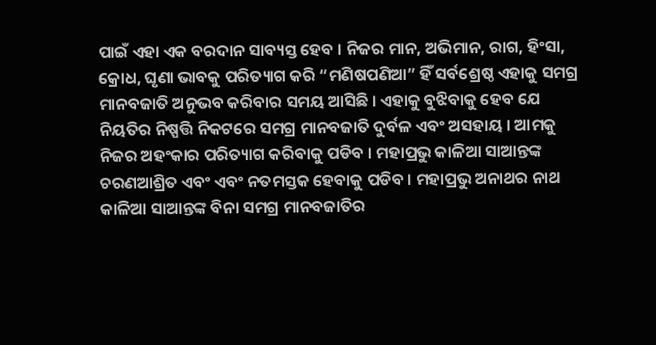ପାଇଁ ଏହା ଏକ ବରଦାନ ସାବ୍ୟସ୍ତ ହେବ । ନିଜର ମାନ, ଅଭିମାନ, ରାଗ, ହିଂସା, କ୍ରୋଧ, ଘୃଣା ଭାବକୁ ପରିତ୍ୟାଗ କରି “ମଣିଷପଣିଆ” ହିଁ ସର୍ବଶ୍ରେଷ୍ଠ ଏହାକୁ ସମଗ୍ର ମାନବଜାତି ଅନୁଭବ କରିବାର ସମୟ ଆସିଛି । ଏହାକୁ ବୁଝିବାକୁ ହେବ ଯେ ନିୟତିର ନିଷ୍ପତ୍ତି ନିକଟରେ ସମଗ୍ର ମାନବଜାତି ଦୁର୍ବଳ ଏବଂ ଅସହାୟ । ଆମକୁ ନିଜର ଅହଂକାର ପରିତ୍ୟାଗ କରିବାକୁ ପଡିବ । ମହାପ୍ରଭୁ କାଳିଆ ସାଆନ୍ତଙ୍କ ଚରଣଆଶ୍ରିତ ଏବଂ ଏବଂ ନତମସ୍ତକ ହେବାକୁ ପଡିବ । ମହାପ୍ରଭୁ ଅନାଥର ନାଥ କାଳିଆ ସାଆନ୍ତଙ୍କ ବିନା ସମଗ୍ର ମାନବଜାତିର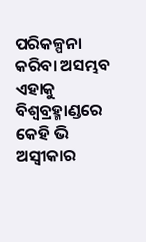ପରିକଳ୍ପନା କରିବା ଅସମ୍ଭବ ଏହାକୁ ବିଶ୍ୱବ୍ରହ୍ମାଣ୍ଡରେ କେହି ଭି ଅସ୍ୱୀକାର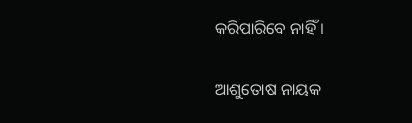କରିପାରିବେ ନାହିଁ ।

ଆଶୁତୋଷ ନାୟକ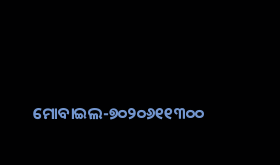ମୋବାଇଲ-୭୦୨୦୬୧୧୩୦୦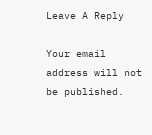Leave A Reply

Your email address will not be published.